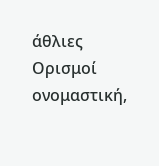άθλιες
Ορισμοί
ονομαστική,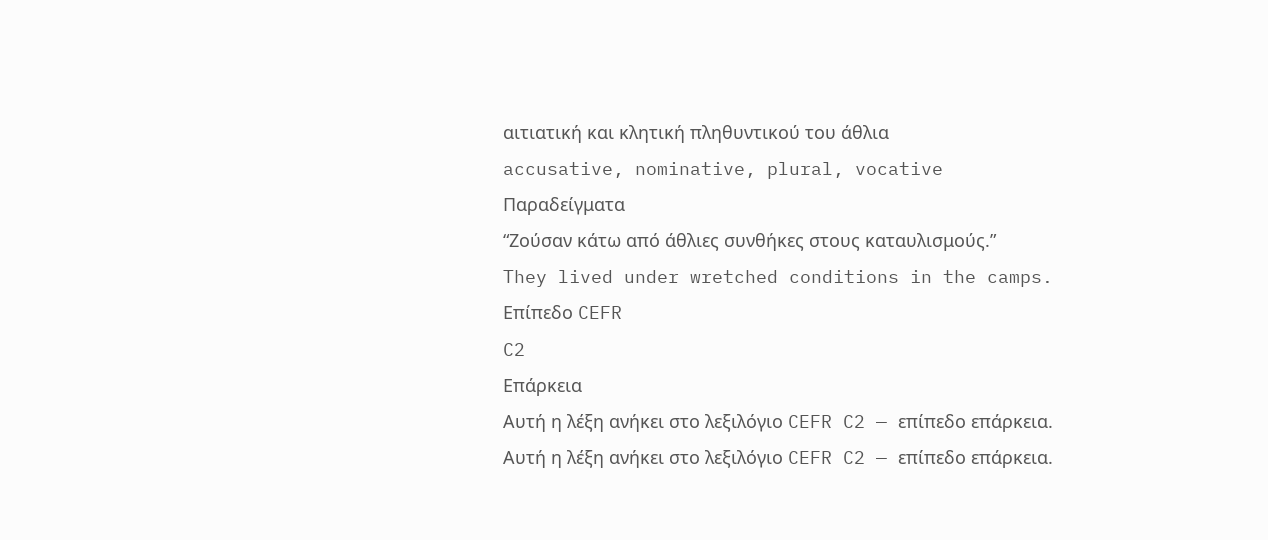αιτιατική και κλητική πληθυντικού του άθλια
accusative, nominative, plural, vocative
Παραδείγματα
“Ζούσαν κάτω από άθλιες συνθήκες στους καταυλισμούς.”
They lived under wretched conditions in the camps.
Επίπεδο CEFR
C2
Επάρκεια
Αυτή η λέξη ανήκει στο λεξιλόγιο CEFR C2 — επίπεδο επάρκεια.
Αυτή η λέξη ανήκει στο λεξιλόγιο CEFR C2 — επίπεδο επάρκεια.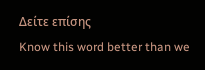Δείτε επίσης
Know this word better than we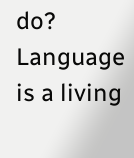do? Language is a living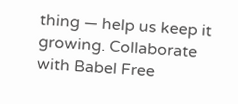thing — help us keep it growing. Collaborate with Babel Free